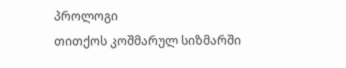პროლოგი
თითქოს კოშმარულ სიზმარში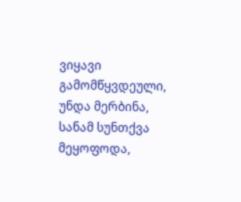ვიყავი გამომწყვდეული, უნდა მერბინა, სანამ სუნთქვა მეყოფოდა,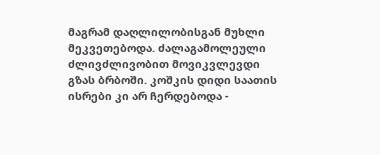მაგრამ დაღლილობისგან მუხლი მეკვეთებოდა. ძალაგამოლეული ძლივძლივობით მოვიკვლევდი გზას ბრბოში. კოშკის დიდი საათის ისრები კი არ ჩერდებოდა -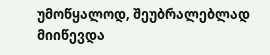უმოწყალოდ, შეუბრალებლად მიიწევდა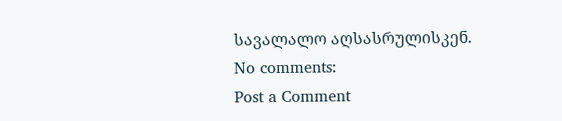სავალალო აღსასრულისკენ.
No comments:
Post a Comment